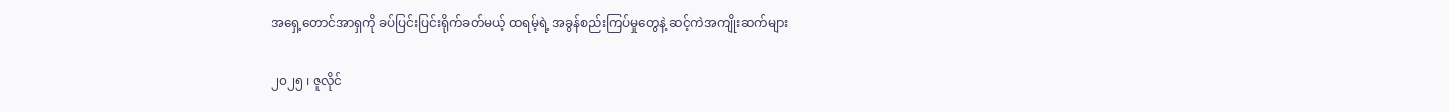အရှေ့တောင်အာရှကို ခပ်ပြင်းပြင်းရိုက်ခတ်မယ့် ထရမ့်ရဲ့ အခွန်စည်းကြပ်မှုတွေနဲ့ ဆင့်ကဲအကျိုးဆက်များ

၂၀၂၅ ၊ ဇူလိုင်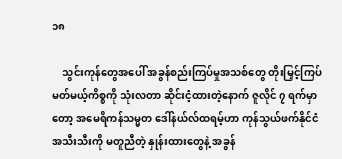၁၈

    သွင်းကုန်တွေအပေါ် အခွန်စည်းကြပ်မှုအသစ်တွေ တိုးမြှင့်ကြပ်မတ်မယ့်ကိစ္စကို သုံးလတာ ဆိုင်းငံ့ထားတဲ့နောက် ဇူလိုင် ၇ ရက်မှာတော့ အမေရိကန်သမ္မတ ဒေါ်နယ်လ်ထရမ့်ဟာ ကုန်သွယ်ဖက်နိုင်ငံ အသီးသီးကို မတူညီတဲ့ နှုန်းထားတွေနဲ့ အခွန်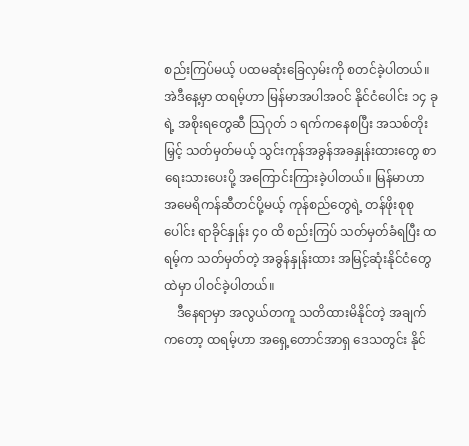စည်းကြပ်မယ့် ပထမဆုံးခြေလှမ်းကို စတင်ခဲ့ပါတယ်။ အဲဒီနေ့မှာ ထရမ့်ဟာ မြန်မာအပါအဝင် နိုင်ငံပေါင်း ၁၄ ခုရဲ့ အစိုးရတွေဆီ သြဂုတ် ၁ ရက်ကနေစပြီး အသစ်တိုးမြှင့် သတ်မှတ်မယ့် သွင်းကုန်အခွန်အခနှုန်းထားတွေ စာရေးသားပေးပို့ အကြောင်းကြားခဲ့ပါတယ်။ မြန်မာဟာ အမေရိကန်ဆီတင်ပို့မယ့် ကုန်စည်တွေရဲ့ တန်ဖိုးစုစု ပေါင်း ရာခိုင်နှုန်း ၄၀ ထိ စည်းကြပ် သတ်မှတ်ခံရပြီး ထရမ့်က သတ်မှတ်တဲ့ အခွန်နှုန်းထား အမြင့်ဆုံးနိုင်ငံတွေထဲမှာ ပါဝင်ခဲ့ပါတယ်။
    ဒီနေရာမှာ အလွယ်တကူ သတိထားမိနိုင်တဲ့ အချက်ကတော့ ထရမ့်ဟာ အရှေ့တောင်အာရှ ဒေသတွင်း နိုင်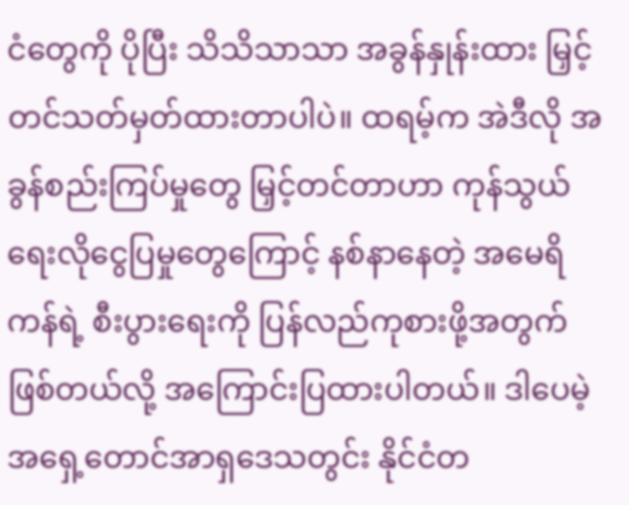ငံတွေကို ပိုပြီး သိသိသာသာ အခွန်နှုန်းထား မြှင့်တင်သတ်မှတ်ထားတာပါပဲ။ ထရမ့်က အဲဒီလို အခွန်စည်းကြပ်မှုတွေ မြှင့်တင်တာဟာ ကုန်သွယ်ရေးလိုငွေပြမှုတွေကြောင့် နစ်နာနေတဲ့ အမေရိကန်ရဲ့ စီးပွားရေးကို ပြန်လည်ကုစားဖို့အတွက် ဖြစ်တယ်လို့ အကြောင်းပြထားပါတယ်။ ဒါပေမဲ့ အရှေ့တောင်အာရှဒေသတွင်း နိုင်ငံတ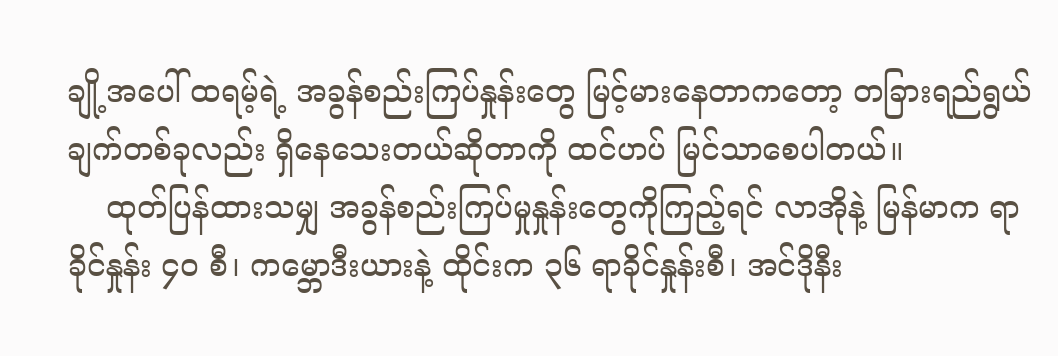ချို့အပေါ် ထရမ့်ရဲ့ အခွန်စည်းကြပ်နှုန်းတွေ မြင့်မားနေတာကတော့ တခြားရည်ရွယ်ချက်တစ်ခုလည်း ရှိနေသေးတယ်ဆိုတာကို ထင်ဟပ် မြင်သာစေပါတယ်။
    ထုတ်ပြန်ထားသမျှ အခွန်စည်းကြပ်မှုနှုန်းတွေကိုကြည့်ရင် လာအိုနဲ့ မြန်မာက ရာခိုင်နှုန်း ၄၀ စီ၊ ကမ္ဘောဒီးယားနဲ့ ထိုင်းက ၃၆ ရာခိုင်နှုန်းစီ၊ အင်ဒိုနီး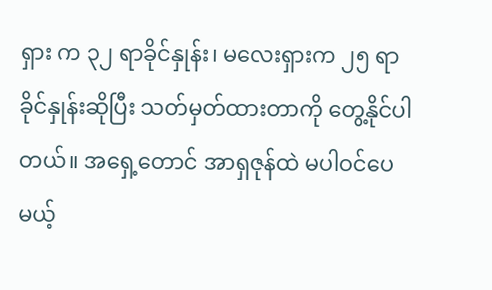ရှား က ၃၂ ရာခိုင်နှုန်း၊ မလေးရှားက ၂၅ ရာခိုင်နှုန်းဆိုပြီး သတ်မှတ်ထားတာကို တွေ့နိုင်ပါတယ်။ အရှေ့တောင် အာရှဇုန်ထဲ မပါဝင်ပေမယ့်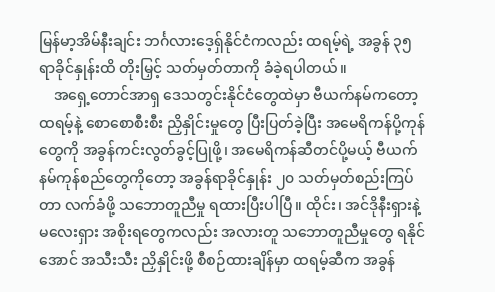မြန်မာ့အိမ်နီးချင်း ဘင်္ဂလားဒေ့ရှ်နိုင်ငံကလည်း ထရမ့်ရဲ့ အခွန် ၃၅ ရာခိုင်နှုန်းထိ တိုးမြှင့် သတ်မှတ်တာကို ခံခဲ့ရပါတယ်။
    အရှေ့တောင်အာရှ ဒေသတွင်းနိုင်ငံတွေထဲမှာ ဗီယက်နမ်ကတော့ ထရမ့်နဲ့ စောစောစီးစီး ညှိနှိုင်းမှုတွေ ပြီးပြတ်ခဲ့ပြီး အမေရိကန်ပို့ကုန်တွေကို အခွန်ကင်းလွတ်ခွင့်ပြုဖို့၊ အမေရိကန်ဆီတင်ပို့မယ့် ဗီယက်နမ်ကုန်စည်တွေကိုတော့ အခွန်ရာခိုင်နှုန်း ၂၀ သတ်မှတ်စည်းကြပ်တာ လက်ခံဖို့ သဘောတူညီမှု ရထားပြီးပါပြီ။ ထိုင်း၊ အင်ဒိုနီးရှားနဲ့ မလေးရှား အစိုးရတွေကလည်း အလားတူ သဘောတူညီမှုတွေ ရနိုင်အောင် အသီးသီး ညှိနှိုင်းဖို့ စီစဉ်ထားချိန်မှာ ထရမ့်ဆီက အခွန်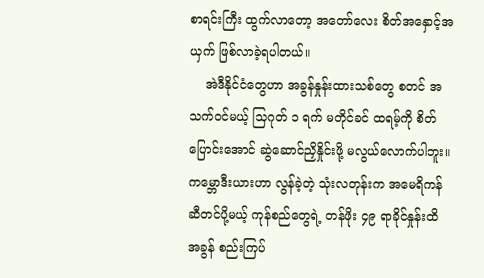စာရင်းကြီး ထွက်လာတော့ အတော်လေး စိတ်အနှောင့်အယှက် ဖြစ်လာခဲ့ရပါတယ်။
    အဲဒီနိုင်ငံတွေဟာ အခွန်နှုန်းထားသစ်တွေ စတင် အသက်ဝင်မယ့် သြဂုတ် ၁ ရက် မတိုင်ခင် ထရမ့်ကို စိတ်ပြောင်းအောင် ဆွဲဆောင်ညှိနှိုင်းဖို့ မလွယ်လောက်ပါဘူး။ ကမ္ဘောဒီးယားဟာ လွန်ခဲ့တဲ့ သုံးလတုန်းက အမေရိကန်ဆီတင်ပို့မယ့် ကုန်စည်တွေရဲ့ တန်ဖိုး ၄၉ ရာခိုင်နှုန်းထိ အခွန် စည်းကြပ်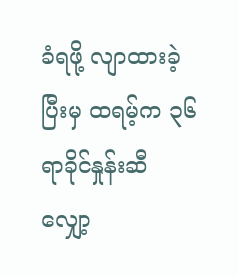ခံရဖို့ လျာထားခဲ့ပြီးမှ ထရမ့်က ၃၆ ရာခိုင်နှုန်းဆီ လျှော့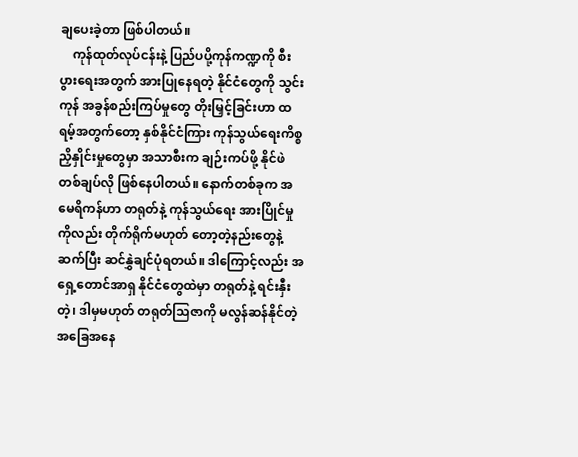ချပေးခဲ့တာ ဖြစ်ပါတယ်။
    ကုန်ထုတ်လုပ်ငန်းနဲ့ ပြည်ပပို့ကုန်ကဏ္ဍကို စီးပွားရေးအတွက် အားပြုနေရတဲ့ နိုင်ငံတွေကို သွင်းကုန် အခွန်စည်းကြပ်မှုတွေ တိုးမြှင့်ခြင်းဟာ ထရမ့်အတွက်တော့ နှစ်နိုင်ငံကြား ကုန်သွယ်ရေးကိစ္စ ညှိနှိုင်းမှုတွေမှာ အသာစီးက ချဉ်းကပ်ဖို့ နိုင်ဖဲတစ်ချပ်လို ဖြစ်နေပါတယ်။ နောက်တစ်ခုက အမေရိကန်ဟာ တရုတ်နဲ့ ကုန်သွယ်ရေး အားပြိုင်မှုကိုလည်း တိုက်ရိုက်မဟုတ် တော့တဲ့နည်းတွေနဲ့ ဆက်ပြီး ဆင်နွှဲချင်ပုံရတယ်။ ဒါကြောင့်လည်း အရှေ့တောင်အာရှ နိုင်ငံတွေထဲမှာ တရုတ်နဲ့ ရင်းနှီးတဲ့၊ ဒါမှမဟုတ် တရုတ်သြဇာကို မလွန်ဆန်နိုင်တဲ့ အခြေအနေ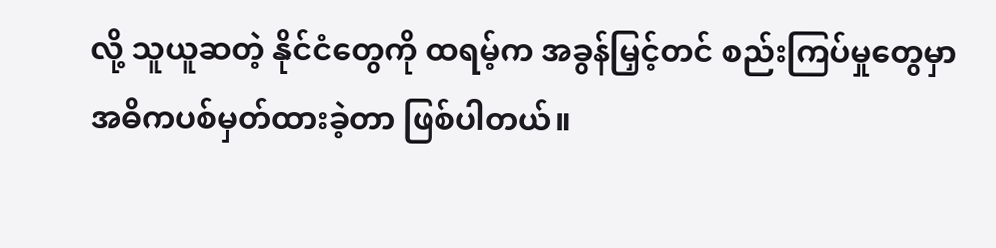လို့ သူယူဆတဲ့ နိုင်ငံတွေကို ထရမ့်က အခွန်မြှင့်တင် စည်းကြပ်မှုတွေမှာ အဓိကပစ်မှတ်ထားခဲ့တာ ဖြစ်ပါတယ်။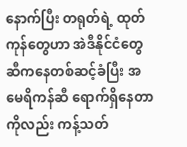နောက်ပြီး တရုတ်ရဲ့ ထုတ်ကုန်တွေဟာ အဲဒီနိုင်ငံတွေဆီကနေတစ်ဆင့်ခံပြီး အမေရိကန်ဆီ ရောက်ရှိနေတာကိုလည်း ကန့်သတ်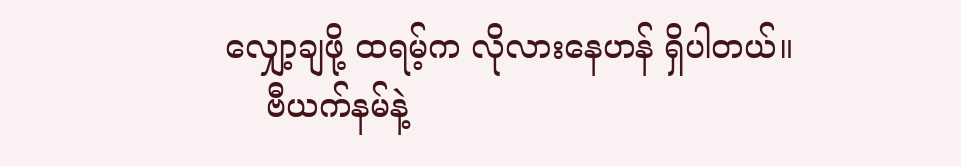လျှော့ချဖို့ ထရမ့်က လိုလားနေဟန် ရှိပါတယ်။
    ဗီယက်နမ်နဲ့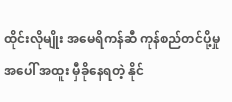ထိုင်းလိုမျိုး အမေရိကန်ဆီ ကုန်စည်တင်ပို့မှုအပေါ် အထူး မှီခိုနေရတဲ့ နိုင်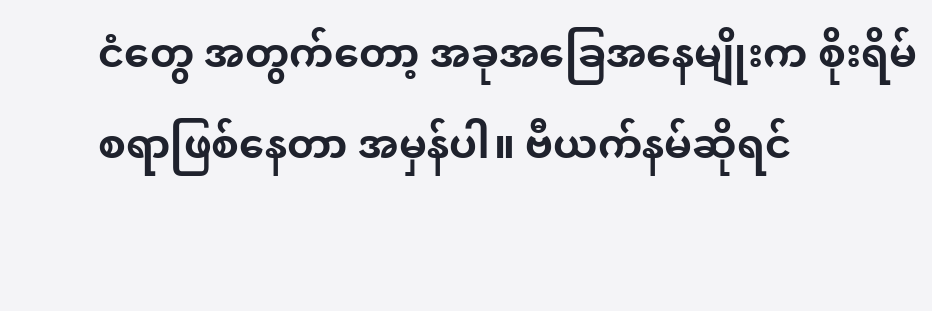ငံတွေ အတွက်တော့ အခုအခြေအနေမျိုးက စိုးရိမ်စရာဖြစ်နေတာ အမှန်ပါ။ ဗီယက်နမ်ဆိုရင်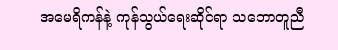အမေရိကန်နဲ့ ကုန်သွယ်ရေးဆိုင်ရာ သဘောတူညီ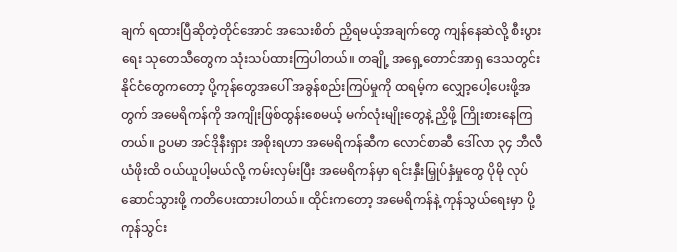ချက် ရထားပြီဆိုတဲ့တိုင်အောင် အသေးစိတ် ညှိရမယ့်အချက်တွေ ကျန်နေဆဲလို့ စီးပွားရေး သုတေသီတွေက သုံးသပ်ထားကြပါတယ်။ တချို့ အရှေ့တောင်အာရှ ဒေသတွင်း နိုင်ငံတွေကတော့ ပို့ကုန်တွေအပေါ် အခွန်စည်းကြပ်မှုကို ထရမ့်က လျှော့ပေါ့ပေးဖို့အတွက် အမေရိကန်ကို အကျိုးဖြစ်ထွန်းစေမယ့် မက်လုံးမျိုးတွေနဲ့ ညှိဖို့ ကြိုးစားနေကြတယ်။ ဥပမာ အင်ဒိုနီးရှား အစိုးရဟာ အမေရိကန်ဆီက လောင်စာဆီ ဒေါ်လာ ၃၄ ဘီလီယံဖိုးထိ ဝယ်ယူပါ့မယ်လို့ ကမ်းလှမ်းပြီး အမေရိကန်မှာ ရင်းနှီးမြှုပ်နှံမှုတွေ ပိုမို လုပ်ဆောင်သွားဖို့ ကတိပေးထားပါတယ်။ ထိုင်းကတော့ အမေရိကန်နဲ့ ကုန်သွယ်ရေးမှာ ပို့ကုန်သွင်း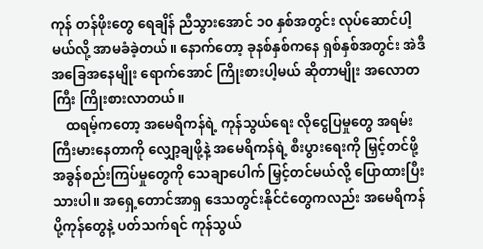ကုန် တန်ဖိုးတွေ ရေချိန် ညီသွားအောင် ၁၀ နှစ်အတွင်း လုပ်ဆောင်ပါ့မယ်လို့ အာမခံခဲ့တယ်။ နောက်တော့ ခုနစ်နှစ်ကနေ ရှစ်နှစ်အတွင်း အဲဒီအခြေအနေမျိုး ရောက်အောင် ကြိုးစားပါ့မယ် ဆိုတာမျိုး အလောတကြီး ကြိုးစားလာတယ်။
    ထရမ့်ကတော့ အမေရိကန်ရဲ့ ကုန်သွယ်ရေး လိုငွေပြမှုတွေ အရမ်းကြီးမားနေတာကို လျှော့ချဖို့နဲ့ အမေရိကန်ရဲ့ စီးပွားရေးကို မြှင့်တင်ဖို့ အခွန်စည်းကြပ်မှုတွေကို သေချာပေါက် မြှင့်တင်မယ်လို့ ပြောထားပြီးသားပါ။ အရှေ့တောင်အာရှ ဒေသတွင်းနိုင်ငံတွေကလည်း အမေရိကန် ပို့ကုန်တွေနဲ့ ပတ်သက်ရင် ကုန်သွယ်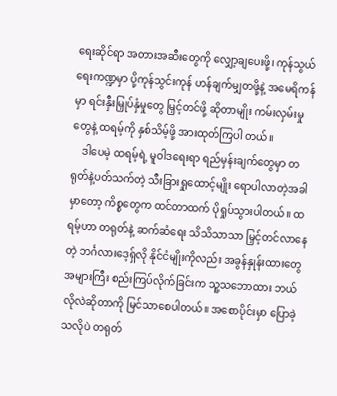ရေးဆိုင်ရာ အတားအဆီးတွေကို လျှော့ချပေးဖို့၊ ကုန်သွယ်ရေးကဏ္ဍမှာ ပို့ကုန်သွင်းကုန် ဟန်ချက်မျှတဖို့နဲ့ အမေရိကန်မှာ ရင်းနှီးမြှုပ်နှံမှုတွေ မြှင့်တင်ဖို့ ဆိုတာမျိုး ကမ်းလှမ်းမှုတွေနဲ့ ထရမ့်ကို နှစ်သိမ့်ဖို့ အားထုတ်ကြပါ တယ်။
    ဒါပေမဲ့ ထရမ့်ရဲ့ မူဝါဒရေးရာ ရည်မှန်းချက်တွေမှာ တရုတ်နဲ့ပတ်သက်တဲ့ သီးခြားရှုထောင့်မျိုး ရောပါလာတဲ့အခါမှာတော့ ကိစ္စတွေက ထင်တာထက် ပိုရှုပ်သွားပါတယ်။ ထရမ့်ဟာ တရုတ်နဲ့ ဆက်ဆံရေး သိသိသာသာ မြှင့်တင်လာနေတဲ့ ဘင်္ဂလားဒေ့ရှ်လို နိုင်ငံမျိုးကိုလည်း အခွန်နှုန်းထားတွေ အများကြီး စည်းကြပ်လိုက်ခြင်းက သူ့သဘောထား ဘယ်လိုလဲဆိုတာကို မြင်သာစေပါတယ်။ အစောပိုင်းမှာ ပြောခဲ့သလိုပဲ တရုတ်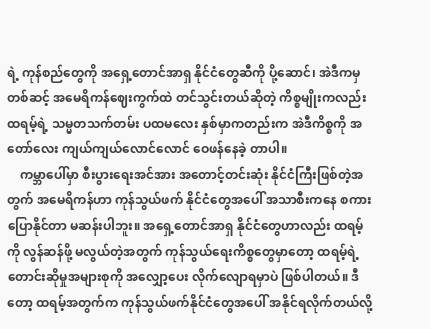ရဲ့ ကုန်စည်တွေကို အရှေ့တောင်အာရှ နိုင်ငံတွေဆီကို ပို့ဆောင်၊ အဲဒီကမှတစ်ဆင့် အမေရိကန်ဈေးကွက်ထဲ တင်သွင်းတယ်ဆိုတဲ့ ကိစ္စမျိုးကလည်း ထရမ့်ရဲ့ သမ္မတသက်တမ်း ပထမလေး နှစ်မှာကတည်းက အဲဒီကိစ္စကို အတော်လေး ကျယ်ကျယ်လောင်လောင် ဝေဖန်နေခဲ့ တာပါ။
    ကမ္ဘာပေါ်မှာ စီးပွားရေးအင်အား အတောင့်တင်းဆုံး နိုင်ငံကြီးဖြစ်တဲ့အတွက် အမေရိကန်ဟာ ကုန်သွယ်ဖက် နိုင်ငံတွေအပေါ် အသာစီးကနေ စကားပြောနိုင်တာ မဆန်းပါဘူး။ အရှေ့တောင်အာရှ နိုင်ငံတွေဟာလည်း ထရမ့်ကို လွန်ဆန်ဖို့ မလွယ်တဲ့အတွက် ကုန်သွယ်ရေးကိစ္စတွေမှာတော့ ထရမ့်ရဲ့ တောင်းဆိုမှုအများစုကို အလျှော့ပေး လိုက်လျောရမှာပဲ ဖြစ်ပါတယ်။ ဒီတော့ ထရမ့်အတွက်က ကုန်သွယ်ဖက်နိုင်ငံတွေအပေါ် အနိုင်ရလိုက်တယ်လို့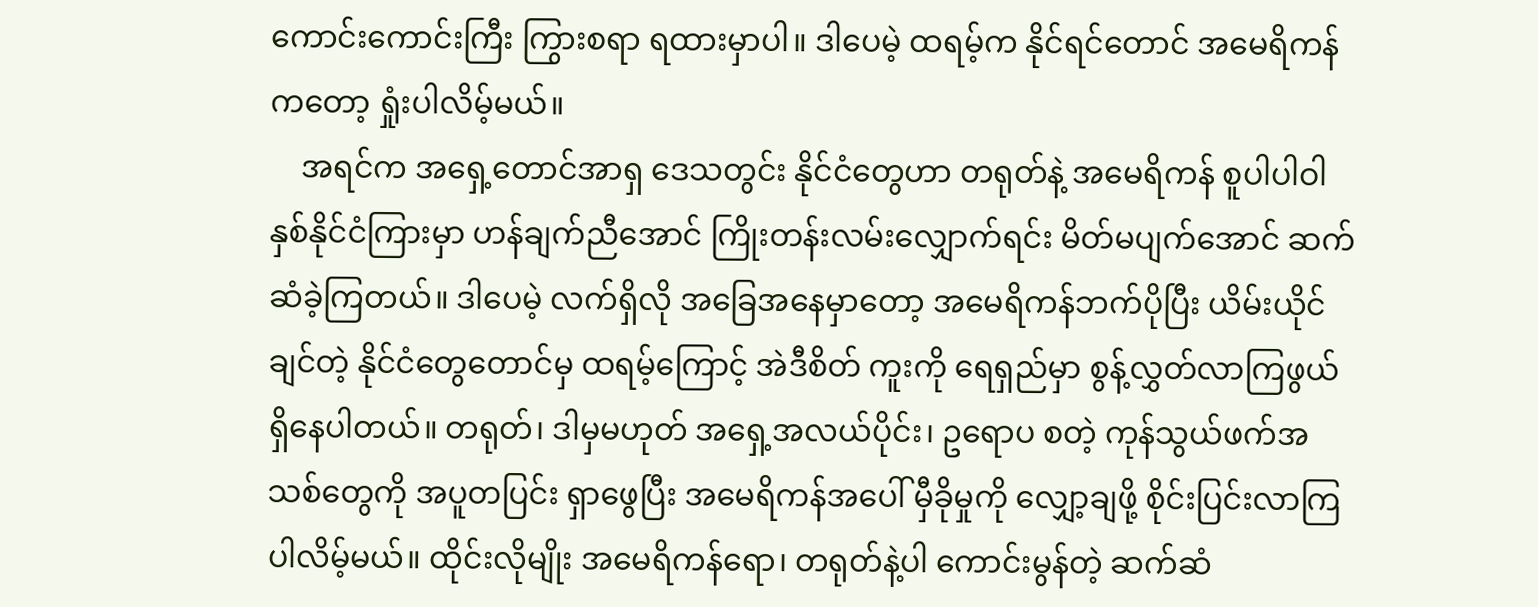ကောင်းကောင်းကြီး ကြွားစရာ ရထားမှာပါ။ ဒါပေမဲ့ ထရမ့်က နိုင်ရင်တောင် အမေရိကန်ကတော့ ရှုံးပါလိမ့်မယ်။
    အရင်က အရှေ့တောင်အာရှ ဒေသတွင်း နိုင်ငံတွေဟာ တရုတ်နဲ့ အမေရိကန် စူပါပါဝါ နှစ်နိုင်ငံကြားမှာ ဟန်ချက်ညီအောင် ကြိုးတန်းလမ်းလျှောက်ရင်း မိတ်မပျက်အောင် ဆက်ဆံခဲ့ကြတယ်။ ဒါပေမဲ့ လက်ရှိလို အခြေအနေမှာတော့ အမေရိကန်ဘက်ပိုပြီး ယိမ်းယိုင်ချင်တဲ့ နိုင်ငံတွေတောင်မှ ထရမ့်ကြောင့် အဲဒီစိတ် ကူးကို ရေရှည်မှာ စွန့်လွှတ်လာကြဖွယ် ရှိနေပါတယ်။ တရုတ်၊ ဒါမှမဟုတ် အရှေ့အလယ်ပိုင်း၊ ဥရောပ စတဲ့ ကုန်သွယ်ဖက်အသစ်တွေကို အပူတပြင်း ရှာဖွေပြီး အမေရိကန်အပေါ် မှီခိုမှုကို လျှော့ချဖို့ စိုင်းပြင်းလာကြ ပါလိမ့်မယ်။ ထိုင်းလိုမျိုး အမေရိကန်ရော၊ တရုတ်နဲ့ပါ ကောင်းမွန်တဲ့ ဆက်ဆံ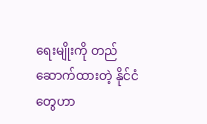ရေးမျိုးကို တည်ဆောက်ထားတဲ့ နိုင်ငံတွေဟာ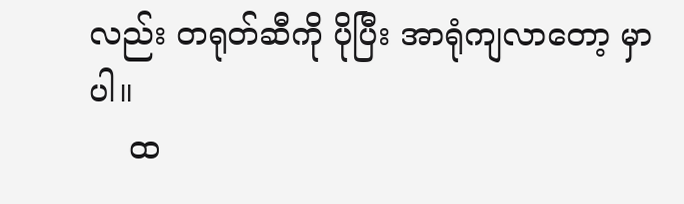လည်း တရုတ်ဆီကို ပိုပြီး အာရုံကျလာတော့ မှာပါ။
    ထ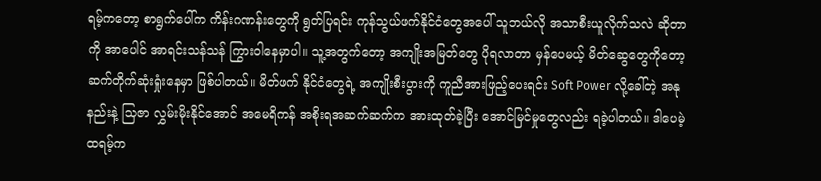ရမ့်ကတော့ စာရွက်ပေါ်က ကိန်းဂဏန်းတွေကို ရွတ်ပြရင်း ကုန်သွယ်ဖက်နိုင်ငံတွေအပေါ် သူဘယ်လို အသာစီးယူလိုက်သလဲ ဆိုတာကို အာပေါင် အာရင်းသန်သန် ကြွားဝါနေမှာပါ။ သူ့အတွက်တော့ အကျိုးအမြတ်တွေ ပိုရလာတာ မှန်ပေမယ့် မိတ်ဆွေတွေကိုတော့ ဆက်တိုက်ဆုံးရှုံးနေမှာ ဖြစ်ပါတယ်။ မိတ်ဖက် နိုင်ငံတွေရဲ့ အကျိုးစီးပွားကို ကူညီအားဖြည့်ပေးရင်း Soft Power လို့ခေါ်တဲ့ အနုနည်းနဲ့ သြဇာ လွှမ်းမိုးနိုင်အောင် အမေရိကန် အစိုးရအဆက်ဆက်က အားထုတ်ခဲ့ပြီး အောင်မြင်မှုတွေလည်း ရခဲ့ပါတယ်။ ဒါပေမဲ့ ထရမ့်က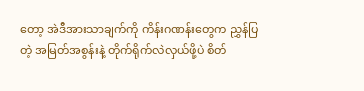တော့ အဲဒီအားသာချက်ကို ကိန်းဂဏန်းတွေက ညွှန်ပြတဲ့ အမြတ်အစွန်းနဲ့ တိုက်ရိုက်လဲလှယ်ဖို့ပဲ စိတ်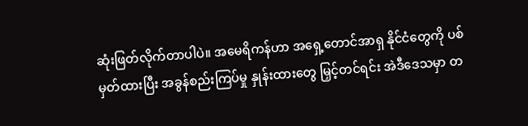ဆုံးဖြတ်လိုက်တာပါပဲ။ အမေရိကန်ဟာ အရှေ့တောင်အာရှ နိုင်ငံတွေကို ပစ်မှတ်ထားပြီး အခွန်စည်းကြပ်မှု နှုန်းထားတွေ မြှင့်တင်ရင်း အဲဒီဒေသမှာ တ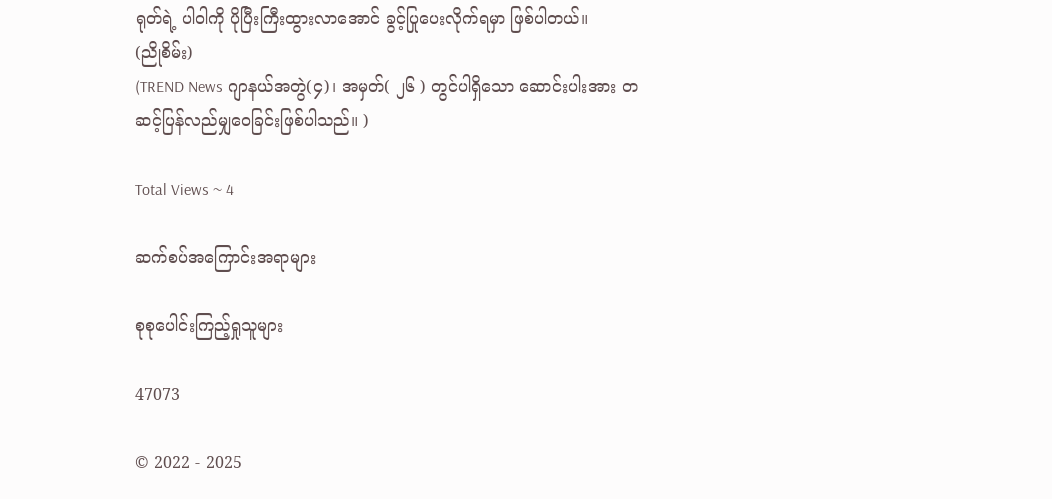ရုတ်ရဲ့ ပါဝါကို ပိုပြီးကြီးထွားလာအောင် ခွင့်ပြုပေးလိုက်ရမှာ ဖြစ်ပါတယ်။
(ညိုစိမ်း)
(TREND News ဂျာနယ်အတွဲ(၄)၊ အမှတ်( ၂၆ ) တွင်ပါရှိသော ဆောင်းပါးအား တဆင့်ပြန်လည်မျှဝေခြင်းဖြစ်ပါသည်။ )

Total Views ~ 4

ဆက်စပ်အကြောင်းအရာများ

စုစုပေါင်းကြည့်ရှုသူများ

47073

© 2022 - 2025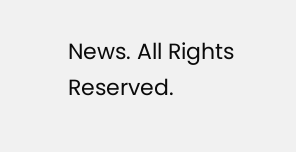News. All Rights Reserved.